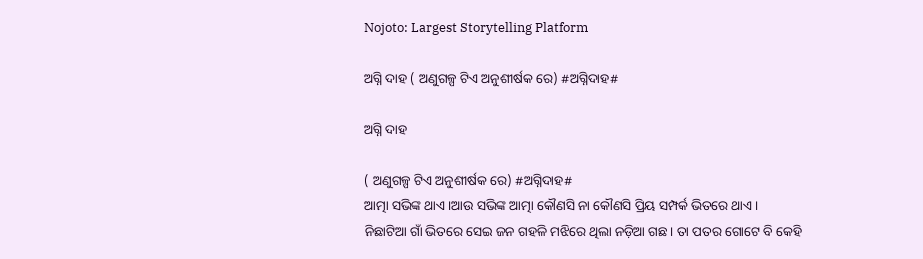Nojoto: Largest Storytelling Platform

ଅଗ୍ନି ଦାହ ( ଅଣୁଗଳ୍ପ ଟିଏ ଅନୁଶୀର୍ଷକ ରେ) #ଅଗ୍ନିଦାହ#

ଅଗ୍ନି ଦାହ

( ଅଣୁଗଳ୍ପ ଟିଏ ଅନୁଶୀର୍ଷକ ରେ) #ଅଗ୍ନିଦାହ#
ଆତ୍ମା ସଭିଙ୍କ ଥାଏ।ଆଉ ସଭିଙ୍କ ଆତ୍ମା କୌଣସି ନା କୌଣସି ପ୍ରିୟ ସମ୍ପର୍କ ଭିତରେ ଥାଏ।
ନିଛାଟିଆ ଗାଁ ଭିତରେ ସେଇ ଜନ ଗହଳି ମଝିରେ ଥିଲା ନଡ଼ିଆ ଗଛ। ତା ପତର ଗୋଟେ ବି କେହି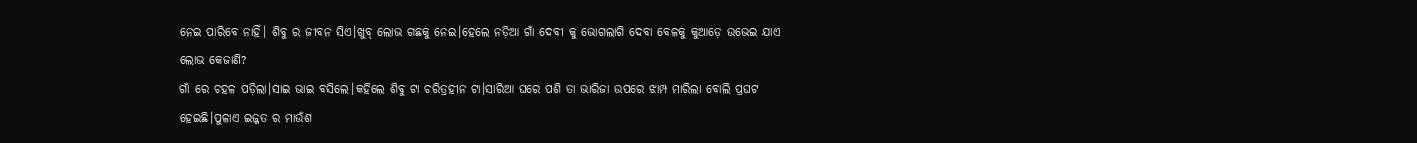ନେଇ ପାରିବେ ନାହିଁ। ଶିବୁ ର ଜୀବନ ସିଏ।ଖୁବ୍ ଲୋଭ ଗଛକୁ ନେଇ।ହେଲେ ନଡ଼ିଆ ଗାଁ ଦେବୀ କୁ ଭୋଗଲାଗି ଦେବା ବେଳକୁ କୁଆଡ଼େ ଉଭେଇ ଯାଏ ଲୋଭ କେଜାଣି?
ଗାଁ ରେ ଚହଳ ପଡ଼ିଲା।ସାଇ ଭାଇ ବସିଲେ।କହିଲେ ଶିବୁ ଟା ଚରିତ୍ରହୀନ ଟା।ସାରିଆ ଘରେ ପଶି ତା ଭାରିଜା ଉପରେ ଝାମ୍ପ ମାରିଲା ବୋଲି ପ୍ରଘଟ ହେଇଛି।ପୁଳାଏ ଇଜ୍ଜତ ର ମାଉଁଶ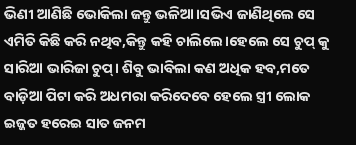ଭିଣୀ ଆଣିଛି ଭୋକିଲା ଜନ୍ତୁ ଭଳିଆ।ସଭିଏ ଜାଣିଥିଲେ ସେ ଏମିତି କିଛି କରି ନଥିବ,କିନ୍ତୁ କହି ଚାଲିଲେ।ହେଲେ ସେ ଚୁପ୍ କୁ ସାରିଆ ଭାରିଜା ଚୁପ୍। ଶିବୁ ଭାବିଲା କଣ ଅଧିକ ହବ,ମତେ ବାଡ଼ିଆ ପିଟା କରି ଅଧମରା କରିଦେବେ ହେଲେ ସ୍ତ୍ରୀ ଲୋକ ଇଜ୍ଜତ ହରେଇ ସାତ ଜନମ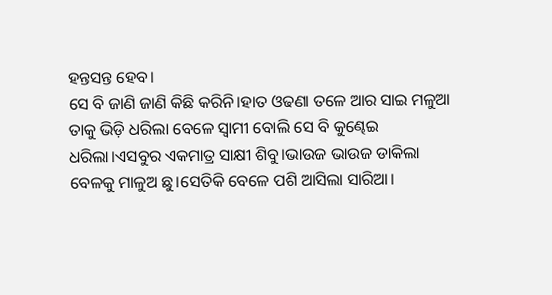ହନ୍ତସନ୍ତ ହେବ।
ସେ ବି ଜାଣି ଜାଣି କିଛି କରିନି।ହାତ ଓଢଣା ତଳେ ଆର ସାଇ ମଳୁଆ ତାକୁ ଭିଡ଼ି ଧରିଲା ବେଳେ ସ୍ବାମୀ ବୋଲି ସେ ବି କୁଣ୍ଢେଇ ଧରିଲା।ଏସବୁର ଏକମାତ୍ର ସାକ୍ଷୀ ଶିବୁ।ଭାଉଜ ଭାଉଜ ଡାକିଲା ବେଳକୁ ମାଳୁଅ ଛୁ।ସେତିକି ବେଳେ ପଶି ଆସିଲା ସାରିଆ।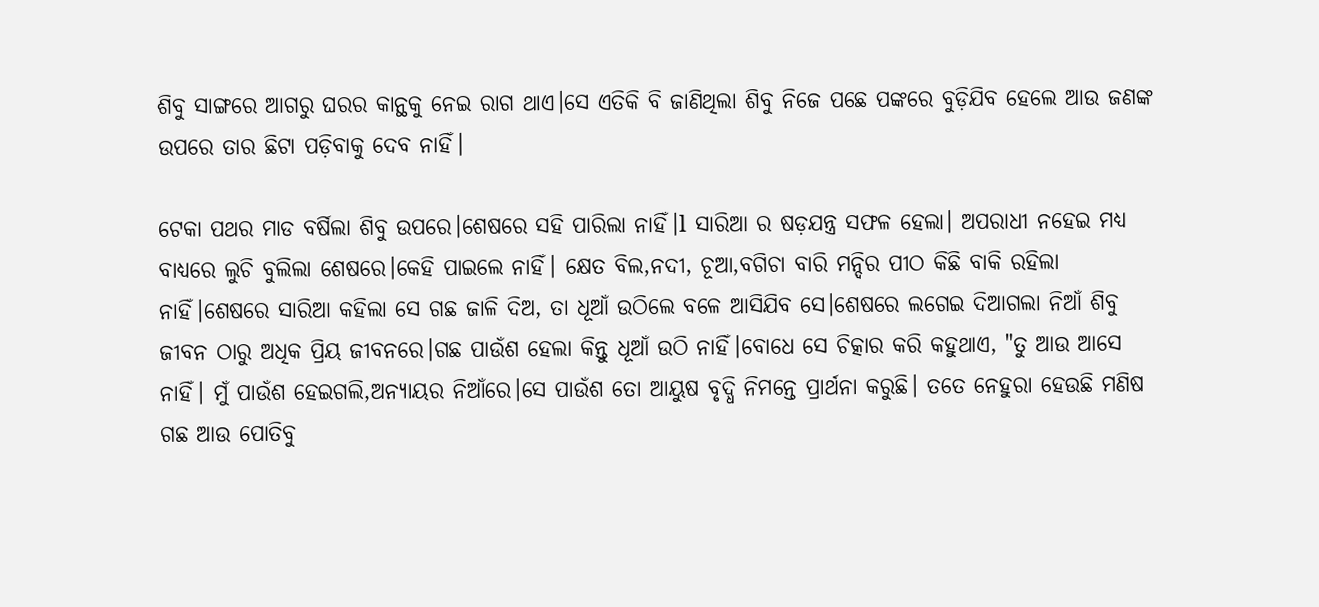ଶିବୁ ସାଙ୍ଗରେ ଆଗରୁ ଘରର କାନ୍ଥକୁ ନେଇ ରାଗ ଥାଏ।ସେ ଏତିକି ବି ଜାଣିଥିଲା ଶିବୁ ନିଜେ ପଛେ ପଙ୍କରେ ବୁଡ଼ିଯିବ ହେଲେ ଆଉ ଜଣଙ୍କ ଉପରେ ତାର ଛିଟା ପଡ଼ିବାକୁ ଦେବ ନାହିଁ।

ଟେକା ପଥର ମାଡ ବର୍ଷିଲା ଶିବୁ ଉପରେ।ଶେଷରେ ସହି ପାରିଲା ନାହିଁ।l ସାରିଆ ର ଷଡ଼ଯନ୍ତ୍ର ସଫଳ ହେଲା। ଅପରାଧୀ ନହେଇ ମଧ୍ୟ ବାଧ୍ୟରେ ଲୁଚି ବୁଲିଲା ଶେଷରେ।କେହି ପାଇଲେ ନାହିଁ। କ୍ଷେତ ବିଲ,ନଦୀ, ଚୂଆ,ବଗିଚା ବାରି ମନ୍ଦିର ପୀଠ କିଛି ବାକି ରହିଲା ନାହିଁ।ଶେଷରେ ସାରିଆ କହିଲା ସେ ଗଛ ଜାଳି ଦିଅ, ତା ଧୂଆଁ ଉଠିଲେ ବଳେ ଆସିଯିବ ସେ।ଶେଷରେ ଲଗେଇ ଦିଆଗଲା ନିଆଁ ଶିବୁ ଜୀବନ ଠାରୁ ଅଧିକ ପ୍ରିୟ ଜୀବନରେ।ଗଛ ପାଉଁଶ ହେଲା କିନ୍ତୁ ଧୂଆଁ ଉଠି ନାହିଁ।ବୋଧେ ସେ ଚିତ୍କାର କରି କହୁଥାଏ, "ତୁ ଆଉ ଆସେ ନାହିଁ। ମୁଁ ପାଉଁଶ ହେଇଗଲି,ଅନ୍ୟାୟର ନିଆଁରେ।ସେ ପାଉଁଶ ତୋ ଆୟୁଷ ବୃଦ୍ଧି ନିମନ୍ତେ ପ୍ରାର୍ଥନା କରୁଛି। ତତେ ନେହୁରା ହେଉଛି ମଣିଷ ଗଛ ଆଉ ପୋତିବୁ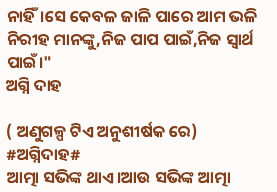ନାହିଁ।ସେ କେବଳ ଜାଳି ପାରେ ଆମ ଭଳି ନିରୀହ ମାନଙ୍କୁ,ନିଜ ପାପ ପାଇଁ,ନିଜ ସ୍ବାର୍ଥ ପାଇଁ।"
ଅଗ୍ନି ଦାହ

( ଅଣୁଗଳ୍ପ ଟିଏ ଅନୁଶୀର୍ଷକ ରେ) #ଅଗ୍ନିଦାହ#
ଆତ୍ମା ସଭିଙ୍କ ଥାଏ।ଆଉ ସଭିଙ୍କ ଆତ୍ମା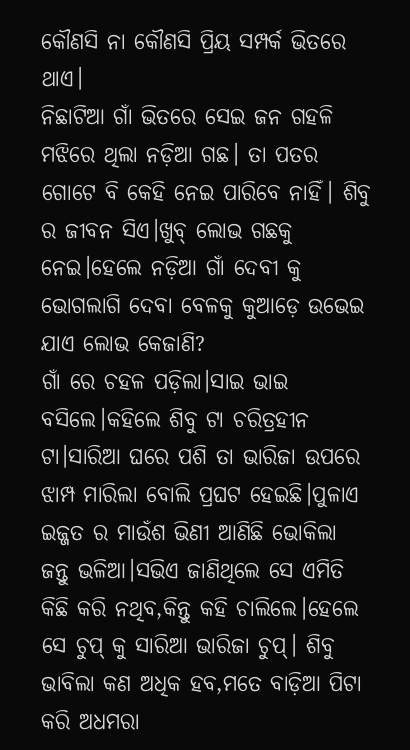କୌଣସି ନା କୌଣସି ପ୍ରିୟ ସମ୍ପର୍କ ଭିତରେ ଥାଏ।
ନିଛାଟିଆ ଗାଁ ଭିତରେ ସେଇ ଜନ ଗହଳି ମଝିରେ ଥିଲା ନଡ଼ିଆ ଗଛ। ତା ପତର ଗୋଟେ ବି କେହି ନେଇ ପାରିବେ ନାହିଁ। ଶିବୁ ର ଜୀବନ ସିଏ।ଖୁବ୍ ଲୋଭ ଗଛକୁ ନେଇ।ହେଲେ ନଡ଼ିଆ ଗାଁ ଦେବୀ କୁ ଭୋଗଲାଗି ଦେବା ବେଳକୁ କୁଆଡ଼େ ଉଭେଇ ଯାଏ ଲୋଭ କେଜାଣି?
ଗାଁ ରେ ଚହଳ ପଡ଼ିଲା।ସାଇ ଭାଇ ବସିଲେ।କହିଲେ ଶିବୁ ଟା ଚରିତ୍ରହୀନ ଟା।ସାରିଆ ଘରେ ପଶି ତା ଭାରିଜା ଉପରେ ଝାମ୍ପ ମାରିଲା ବୋଲି ପ୍ରଘଟ ହେଇଛି।ପୁଳାଏ ଇଜ୍ଜତ ର ମାଉଁଶ ଭିଣୀ ଆଣିଛି ଭୋକିଲା ଜନ୍ତୁ ଭଳିଆ।ସଭିଏ ଜାଣିଥିଲେ ସେ ଏମିତି କିଛି କରି ନଥିବ,କିନ୍ତୁ କହି ଚାଲିଲେ।ହେଲେ ସେ ଚୁପ୍ କୁ ସାରିଆ ଭାରିଜା ଚୁପ୍। ଶିବୁ ଭାବିଲା କଣ ଅଧିକ ହବ,ମତେ ବାଡ଼ିଆ ପିଟା କରି ଅଧମରା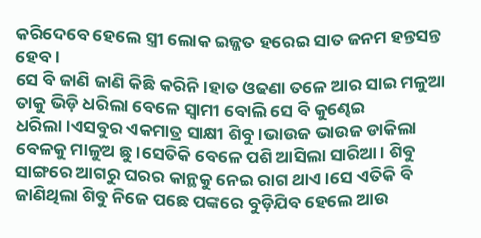କରିଦେବେ ହେଲେ ସ୍ତ୍ରୀ ଲୋକ ଇଜ୍ଜତ ହରେଇ ସାତ ଜନମ ହନ୍ତସନ୍ତ ହେବ।
ସେ ବି ଜାଣି ଜାଣି କିଛି କରିନି।ହାତ ଓଢଣା ତଳେ ଆର ସାଇ ମଳୁଆ ତାକୁ ଭିଡ଼ି ଧରିଲା ବେଳେ ସ୍ବାମୀ ବୋଲି ସେ ବି କୁଣ୍ଢେଇ ଧରିଲା।ଏସବୁର ଏକମାତ୍ର ସାକ୍ଷୀ ଶିବୁ।ଭାଉଜ ଭାଉଜ ଡାକିଲା ବେଳକୁ ମାଳୁଅ ଛୁ।ସେତିକି ବେଳେ ପଶି ଆସିଲା ସାରିଆ। ଶିବୁ ସାଙ୍ଗରେ ଆଗରୁ ଘରର କାନ୍ଥକୁ ନେଇ ରାଗ ଥାଏ।ସେ ଏତିକି ବି ଜାଣିଥିଲା ଶିବୁ ନିଜେ ପଛେ ପଙ୍କରେ ବୁଡ଼ିଯିବ ହେଲେ ଆଉ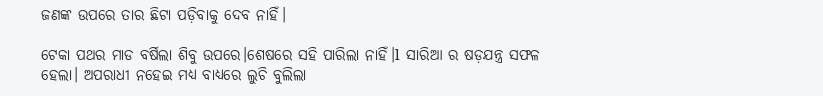ଜଣଙ୍କ ଉପରେ ତାର ଛିଟା ପଡ଼ିବାକୁ ଦେବ ନାହିଁ।

ଟେକା ପଥର ମାଡ ବର୍ଷିଲା ଶିବୁ ଉପରେ।ଶେଷରେ ସହି ପାରିଲା ନାହିଁ।l ସାରିଆ ର ଷଡ଼ଯନ୍ତ୍ର ସଫଳ ହେଲା। ଅପରାଧୀ ନହେଇ ମଧ୍ୟ ବାଧ୍ୟରେ ଲୁଚି ବୁଲିଲା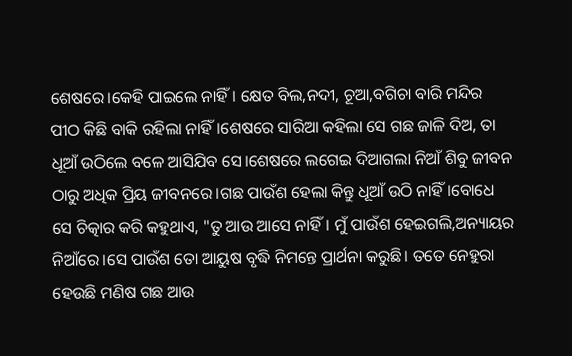ଶେଷରେ।କେହି ପାଇଲେ ନାହିଁ। କ୍ଷେତ ବିଲ,ନଦୀ, ଚୂଆ,ବଗିଚା ବାରି ମନ୍ଦିର ପୀଠ କିଛି ବାକି ରହିଲା ନାହିଁ।ଶେଷରେ ସାରିଆ କହିଲା ସେ ଗଛ ଜାଳି ଦିଅ, ତା ଧୂଆଁ ଉଠିଲେ ବଳେ ଆସିଯିବ ସେ।ଶେଷରେ ଲଗେଇ ଦିଆଗଲା ନିଆଁ ଶିବୁ ଜୀବନ ଠାରୁ ଅଧିକ ପ୍ରିୟ ଜୀବନରେ।ଗଛ ପାଉଁଶ ହେଲା କିନ୍ତୁ ଧୂଆଁ ଉଠି ନାହିଁ।ବୋଧେ ସେ ଚିତ୍କାର କରି କହୁଥାଏ, "ତୁ ଆଉ ଆସେ ନାହିଁ। ମୁଁ ପାଉଁଶ ହେଇଗଲି,ଅନ୍ୟାୟର ନିଆଁରେ।ସେ ପାଉଁଶ ତୋ ଆୟୁଷ ବୃଦ୍ଧି ନିମନ୍ତେ ପ୍ରାର୍ଥନା କରୁଛି। ତତେ ନେହୁରା ହେଉଛି ମଣିଷ ଗଛ ଆଉ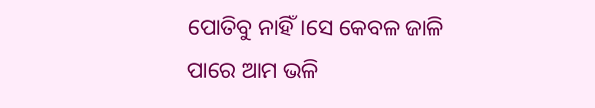ପୋତିବୁ ନାହିଁ।ସେ କେବଳ ଜାଳି ପାରେ ଆମ ଭଳି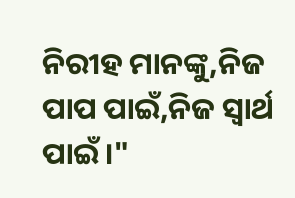ନିରୀହ ମାନଙ୍କୁ,ନିଜ ପାପ ପାଇଁ,ନିଜ ସ୍ବାର୍ଥ ପାଇଁ।"